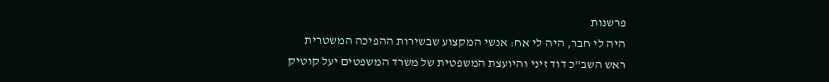פרשנות
היה לי חבר, היה לי אח: אנשי המקצוע שבשירות ההפיכה המשטרית
ראש השב"כ דוד זיני והיועצת המשפטית של משרד המשפטים יעל קוטיק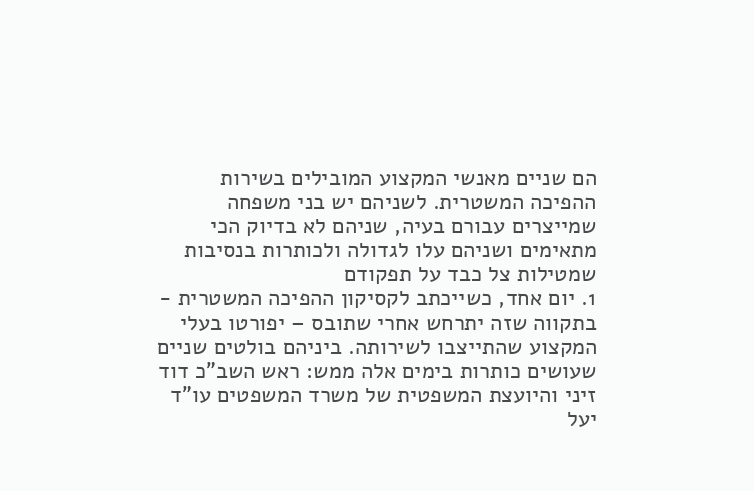הם שניים מאנשי המקצוע המובילים בשירות ההפיכה המשטרית. לשניהם יש בני משפחה שמייצרים עבורם בעיה, שניהם לא בדיוק הכי מתאימים ושניהם עלו לגדולה ולכותרות בנסיבות שמטילות צל כבד על תפקודם
1. יום אחד, כשייכתב לקסיקון ההפיכה המשטרית - בתקווה שזה יתרחש אחרי שתובס – יפורטו בעלי המקצוע שהתייצבו לשירותה. ביניהם בולטים שניים שעושים כותרות בימים אלה ממש: ראש השב"כ דוד זיני והיועצת המשפטית של משרד המשפטים עו"ד יעל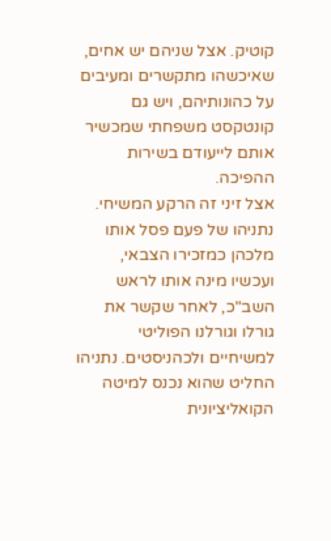קוטיק. אצל שניהם יש אחים, שאיכשהו מתקשרים ומעיבים על כהונותיהם, ויש גם קונטקסט משפחתי שמכשיר אותם לייעודם בשירות ההפיכה.
אצל זיני זה הרקע המשיחי. נתניהו של פעם פסל אותו מלכהן כמזכירו הצבאי, ועכשיו מינה אותו לראש השב"כ, לאחר שקשר את גורלו וגורלנו הפוליטי למשיחיים ולכהניסטים. נתניהו החליט שהוא נכנס למיטה הקואליציונית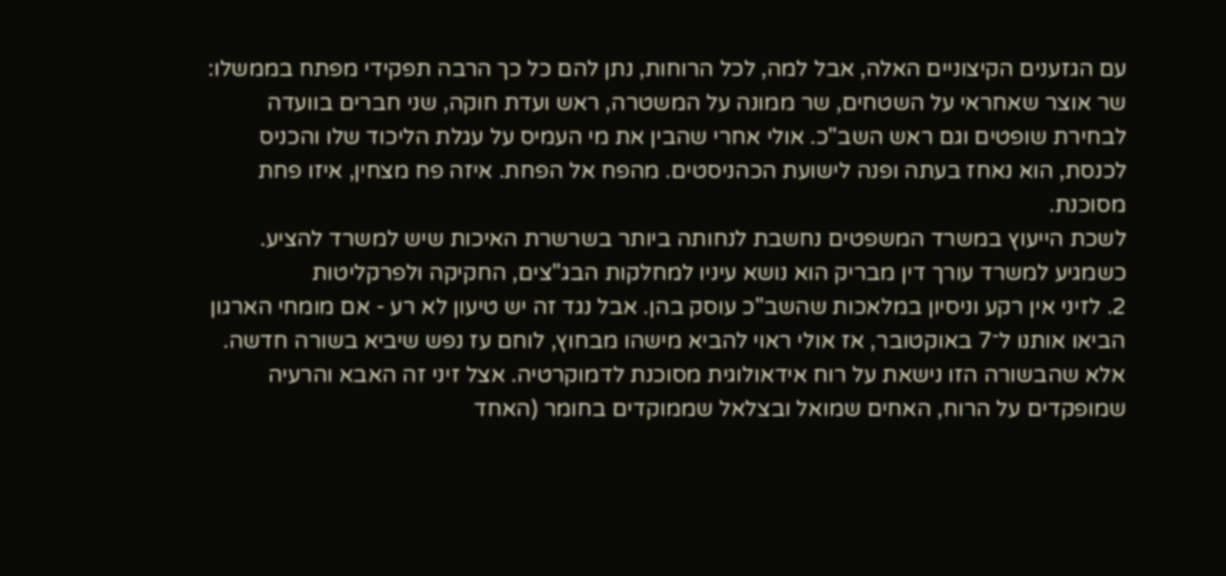עם הגזענים הקיצוניים האלה, אבל למה, לכל הרוחות, נתן להם כל כך הרבה תפקידי מפתח בממשלו: שר אוצר שאחראי על השטחים, שר ממונה על המשטרה, ראש ועדת חוקה, שני חברים בוועדה לבחירת שופטים וגם ראש השב"כ. אולי אחרי שהבין את מי העמיס על עגלת הליכוד שלו והכניס לכנסת, הוא נאחז בעתה ופנה לישועת הכהניסטים. מהפח אל הפחת. איזה פח מצחין, איזו פחת מסוכנת.
לשכת הייעוץ במשרד המשפטים נחשבת לנחותה ביותר בשרשרת האיכות שיש למשרד להציע. כשמגיע למשרד עורך דין מבריק הוא נושא עיניו למחלקות הבג"צים, החקיקה ולפרקליטות
2. לזיני אין רקע וניסיון במלאכות שהשב"כ עוסק בהן. אבל נגד זה יש טיעון לא רע - אם מומחי הארגון הביאו אותנו ל־7 באוקטובר, אז אולי ראוי להביא מישהו מבחוץ, לוחם עז נפש שיביא בשורה חדשה. אלא שהבשורה הזו נישאת על רוח אידאולוגית מסוכנת לדמוקרטיה. אצל זיני זה האבא והרעיה שמופקדים על הרוח, האחים שמואל ובצלאל שממוקדים בחומר (האחד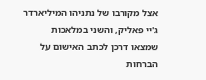אצל מקורבו של נתניהו המיליארדר ג'יי פאליק, והשני במלאכות שמצאו דרכן לכתב האישום על הברחות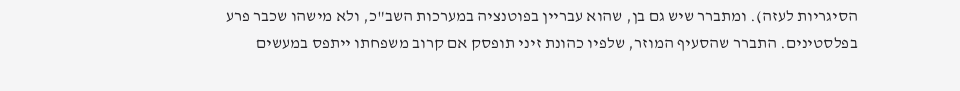הסיגריות לעזה). ומתברר שיש גם בן, שהוא עבריין בפוטנציה במערכות השב"כ, ולא מישהו שכבר פרע בפלסטינים. התברר שהסעיף המוזר, שלפיו כהונת זיני תופסק אם קרוב משפחתו ייתפס במעשים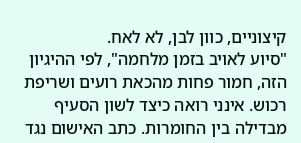קיצוניים, כוון לבן, לא לאח.
"סיוע לאויב בזמן מלחמה", לפי ההיגיון הזה, חמור פחות מהכאת רועים ושריפת רכוש. אינני רואה כיצד לשון הסעיף מבדילה בין החומרות. כתב האישום נגד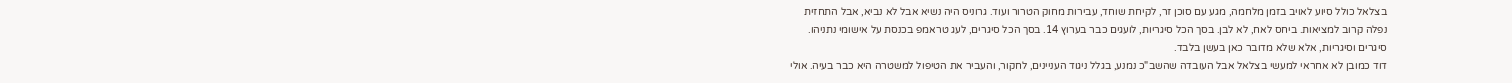בצלאל כולל סיוע לאויב בזמן מלחמה, מגע עם סוכן זר, לקיחת שוחד, עבירות מחוק הטרור ועוד. גרוניס היה נשיא אבל לא נביא, אבל התחזית נפלה קרוב למציאות. ביחס לאח, לא לבן. בסך הכל סיגריות, לועגים כבר בערוץ 14. בסך הכל סיגרים, לעג טראמפ בכנסת על אישומי נתניהו. סיגרים וסיגריות, אלא שלא מדובר כאן בעשן בלבד.
דוד כמובן לא אחראי למעשי בצלאל אבל העובדה שהשב"כ נמנע, בגלל ניגוד העניינים, לחקור, והעביר את הטיפול למשטרה היא כבר בעיה. אולי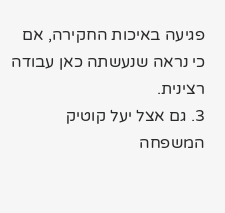פגיעה באיכות החקירה, אם כי נראה שנעשתה כאן עבודה רצינית.
3. גם אצל יעל קוטיק המשפחה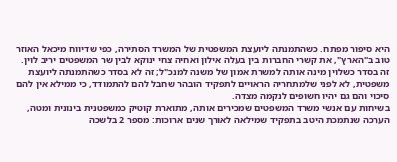היא סיפור מפתח. כשהתמנתה ליועצת המשפטית של המשרד הסתירה, כפי שדיווח מיכאל האוזר טוב ב"הארץ", את קשרי החברות בין בעלה אילון ואחיה צחי ינוקא לבין שר המשפטים יריב לוין. זה בסדר כשלוין מינה אותה למשרת אמון של משנה למנכ"ל; זה לא בסדר כשהתמנתה ליועצת משפטית, לא לפני שלמתחריה הראויים לתפקיד הובהר שחבל להם להתמודד, כי ממילא אין להם סיכוי והם גם יהיו חשופים לנקמה מצדה.
בשיחות עם אנשי משרד המשפטים שמכירים אותה, מתוארת קוטיק כמשפטנית בינונית ומטה, הערכה שנתמכת היטב בתפקיד שמילאה לאורך שנים ארוכות: מספר 2 בלשכה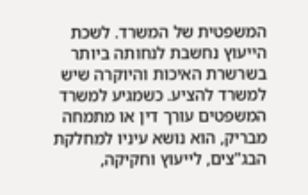המשפטית של המשרד. לשכת הייעוץ נחשבת לנחותה ביותר בשרשרת האיכות והיוקרה שיש למשרד להציע. כשמגיע למשרד המשפטים עורך דין או מתמחה מבריק, הוא נושא עיניו למחלקת הבג"צים, לייעוץ וחקיקה,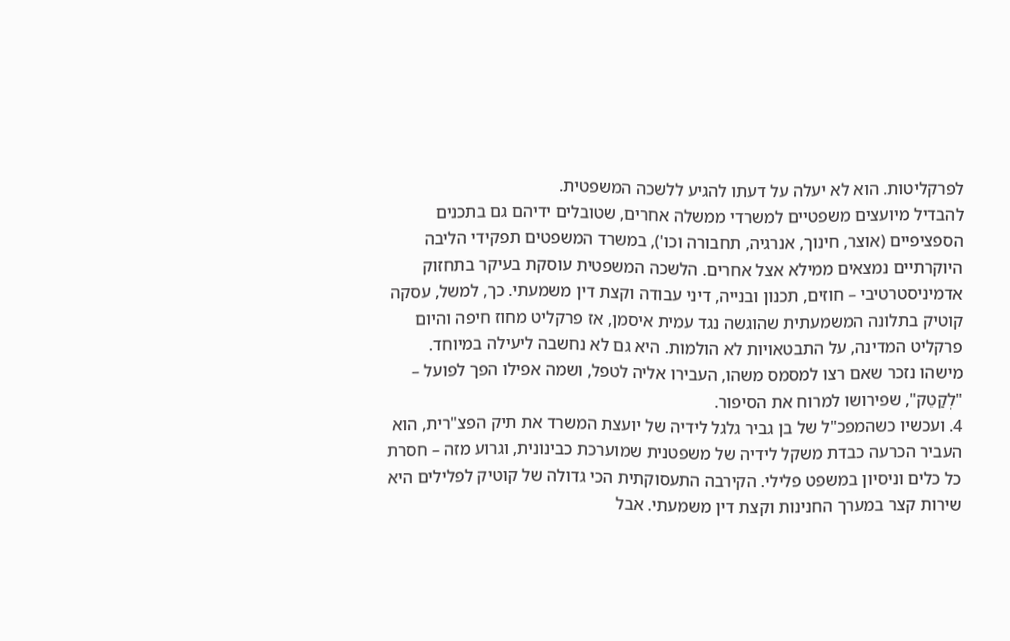לפרקליטות. הוא לא יעלה על דעתו להגיע ללשכה המשפטית.
להבדיל מיועצים משפטיים למשרדי ממשלה אחרים, שטובלים ידיהם גם בתכנים הספציפיים (אוצר, חינוך, אנרגיה, תחבורה וכו'), במשרד המשפטים תפקידי הליבה היוקרתיים נמצאים ממילא אצל אחרים. הלשכה המשפטית עוסקת בעיקר בתחזוק אדמיניסטרטיבי – חוזים, תכנון ובנייה, דיני עבודה וקצת דין משמעתי. כך, למשל, עסקה קוטיק בתלונה המשמעתית שהוגשה נגד עמית איסמן, אז פרקליט מחוז חיפה והיום פרקליט המדינה, על התבטאויות לא הולמות. היא גם לא נחשבה ליעילה במיוחד. מישהו נזכר שאם רצו למסמס משהו, העבירו אליה לטפל, ושמה אפילו הפך לפועל – "לְקַטֵק", שפירושו למרוח את הסיפור.
4. ועכשיו כשהמפכ"ל של בן גביר גלגל לידיה של יועצת המשרד את תיק הפצ"רית, הוא העביר הכרעה כבדת משקל לידיה של משפטנית שמוערכת כבינונית, וגרוע מזה – חסרת כל כלים וניסיון במשפט פלילי. הקירבה התעסוקתית הכי גדולה של קוטיק לפלילים היא שירות קצר במערך החנינות וקצת דין משמעתי. אבל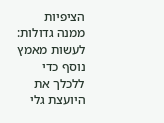הציפיות ממנה גדולות: לעשות מאמץ נוסף כדי ללכלך את היועצת גלי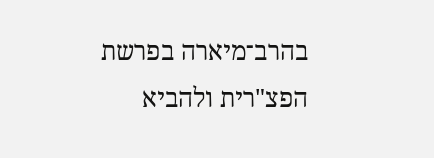בהרב־מיארה בפרשת הפצ"רית ולהביא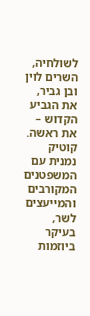לשולחיה, השרים לוין ובן גביר, את הגביע הקדוש – את ראשה.
קוטיק נמנית עם המשפטנים המקורבים והמייעצים לשר, בעיקר ביוזמות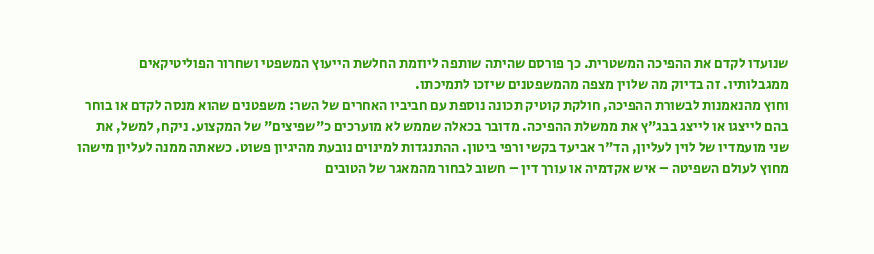שנועדו לקדם את ההפיכה המשטרית. כך פורסם שהיתה שותפה ליוזמת החלשת הייעוץ המשפטי ושחרור הפוליטיקאים ממגבלותיו. זה בדיוק מה שלוין מצפה מהמשפטנים שיזכו לתמיכתו.
וחוץ מהנאמנות לבשורת ההפיכה, חולקת קוטיק תכונה נוספת עם חביביו האחרים של השר: משפטנים שהוא מנסה לקדם או בוחר בהם לייצגו או לייצג בבג"ץ את ממשלת ההפיכה. מדובר בכאלה שממש לא מוערכים כ"שפיצים" של המקצוע. ניקח, למשל, את שני מועמדיו של לוין לעליון, הד"ר אביעד בקשי ורפי ביטון. ההתנגדות למינוים נובעת מהיגיון פשוט. כשאתה ממנה לעליון מישהו מחוץ לעולם השפיטה – איש אקדמיה או עורך דין – חשוב לבחור מהמאגר של הטובים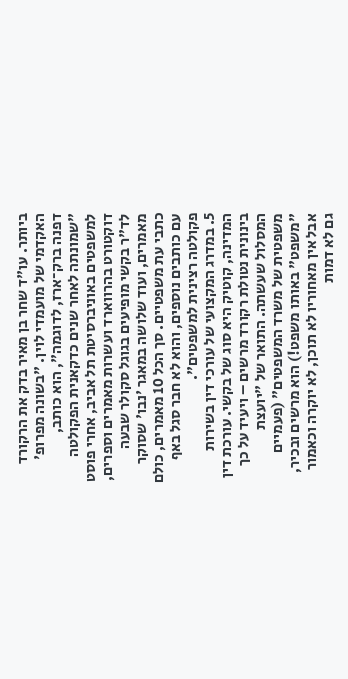ביותר. עו"ד שחר בן מאיר בדק את הרקורד האקדמי של מועמדי לוין. "בשונה מפרופ' דפנה ברק־ארז, לדוגמה", הוא כותב, "שמונתה לאחר שנים כדקאנית הפקולטה למשפטים באוניברסיטת תל אביב, אחרי פוסט דוקטורט בהרווארד ועשרות מאמרים וספרים, לד"ר בקשי מופיעים בגוגל סקולר שבעה מאמרים, ועוד שלושה במאגר 'נבו' שסוקר כתבי עת משפטיים. סך הכל 10 מאמרים, כולם עם כותבים נוספים, והוא לא חבר סגל באף פקולטה רצינית למשפטים".
5. במדרג המקצועי של עורכי דין בשירות המדינה, קוטיק היא סוג של בקשי. עורכת דין בינונית נטולת רקורד מרשים – ויעיד על כך המסלול שעשתה. התואר של "יועצת משפטית של משרד המשפטים" (פעמיים "משפט" באותו משפט!) הוא מרשים ובכיר, אבל אין מאחוריו לא תוכן, לא יוקרה וכאמור גם לא דמות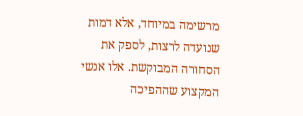מרשימה במיוחד, אלא דמות שנועדה לרצות, לספק את הסחורה המבוקשת. אלו אנשי המקצוע שההפיכה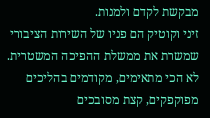מבקשת לקדם ולמנות.
זיני וקוטיק הם פניו של השירות הציבורי שמשרת את ממשלת ההפיכה המשטרית. לא הכי מתאימים, מקודמים בהליכים מפוקפקים, קצת מסובכים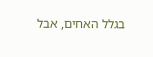בגלל האחים, אבל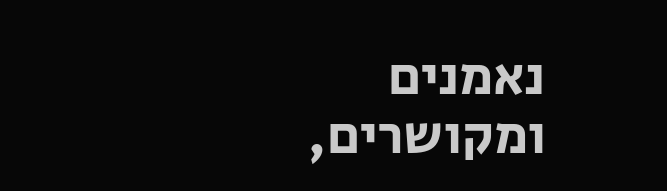נאמנים ומקושרים,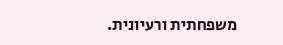משפחתית ורעיונית.